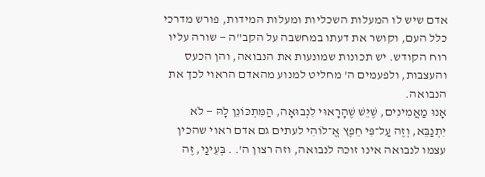אדם שיש לו המעלות השכליות ומעלות המידות, פורש מדרכי כלל העם, וקושר את דעתו במחשבה על הקב"ה — שורה עליו רוח הקודש. יש תכונות שמונעות את הנבואה, והן הכעס והעצבות, ולפעמים ה' מחליט למנוע מהאדם הראוי לכך את הנבואה.
אָנוּ מַאֲמִינִים, שֶׁיֵּשׁ שֶׁהָרָאוּי לִנְבוּאָה, הַמִּתְכּוֹנֵן לָהּ — לֹא יִתְנַבֵּא, וְזֶה עַל־פִּי חֵפֶץ אֱ־לוֹהִי לעתים גם אדם ראוי שהכין עצמו לנבואה אינו זוכה לנבואה, וזה רצון ה'. . בְּעֵינַי, זֶה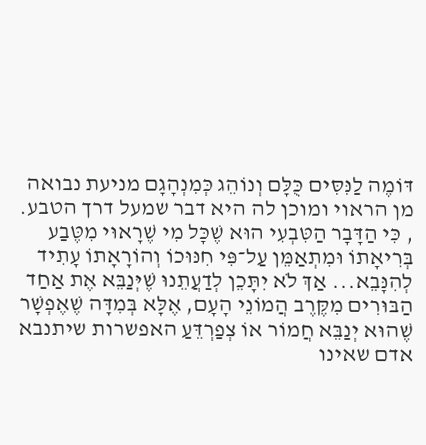דּוֹמֶה לַנִּסִּים כֻּלָּם וְנוֹהֵג כְּמִנְהָגָם מניעת נבואה מן הראוי ומוכן לה היא דבר שמעל דרך הטבע. , כִּי הַדָּבָר הַטִּבְעִי הוּא שֶׁכָּל מִי שֶׁרָאוּי מִטֶּבַע בְּרִיאָתוֹ וּמִתְאַמֵּן עַל־פִּי חִנּוּכוֹ וְהוֹרָאָתוֹ עָתִיד לְהִנָּבֵא... אַךְ לֹא יִתָּכֵן לְדַעֲתֵנוּ שֶׁיְּנַבֵּא אֶת אַחַד הַבּוּרִים מִקֶּרֶב הֲמוֹנֵי הָעָם, אֶלָּא בְּמִדָּה שֶׁאֶפְשָׁר שֶׁהוּא יְנַבֵּא חֲמוֹר אוֹ צְפַרְדֵּעַ האפשרות שיתנבא אדם שאינו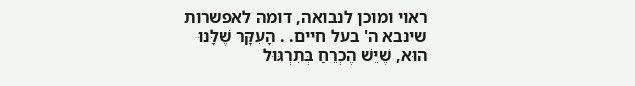ראוי ומוכן לנבואה, דומה לאפשרות שינבא ה' בעל חיים. . הָעִקָּר שֶׁלָּנוּ הוּא, שֶׁיֵּשׁ הֶכְרֵחַ בְּתִרְגּוּל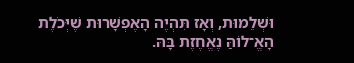וּשְׁלֵמוּת, וְאָז תִּהְיֶה הָאֶפְשָׁרוּת שֶׁיְּכֹלֶת הָאֱ־לוֹהַּ נֶאֱחֶזֶת בָּהּ.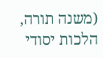(משנה תורה, הלכות יסודי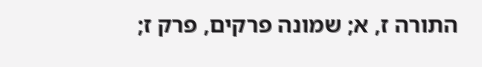התורה ז, א; שמונה פרקים, פרק ז;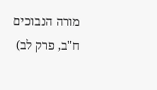מורה הנבוכים ח"ב, פרק לב)